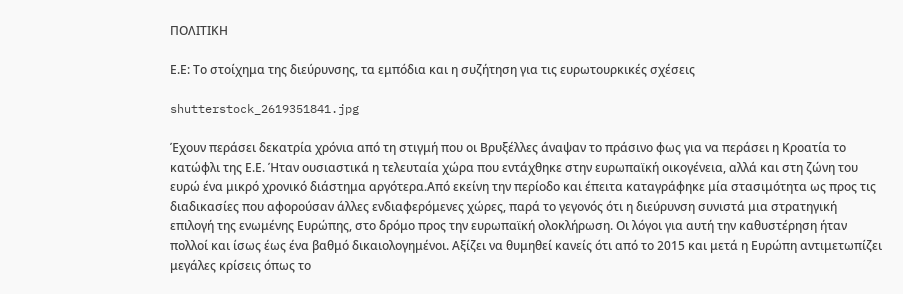ΠΟΛΙΤΙΚΗ

Ε.Ε: Το στοίχημα της διεύρυνσης, τα εμπόδια και η συζήτηση για τις ευρωτουρκικές σχέσεις

shutterstock_2619351841.jpg

Έχουν περάσει δεκατρία χρόνια από τη στιγμή που οι Βρυξέλλες άναψαν το πράσινο φως για να περάσει η Κροατία το κατώφλι της Ε.Ε. Ήταν ουσιαστικά η τελευταία χώρα που εντάχθηκε στην ευρωπαϊκή οικογένεια, αλλά και στη ζώνη του ευρώ ένα μικρό χρονικό διάστημα αργότερα.Από εκείνη την περίοδο και έπειτα καταγράφηκε μία στασιμότητα ως προς τις διαδικασίες που αφορούσαν άλλες ενδιαφερόμενες χώρες, παρά το γεγονός ότι η διεύρυνση συνιστά μια στρατηγική επιλογή της ενωμένης Ευρώπης, στο δρόμο προς την ευρωπαϊκή ολοκλήρωση. Οι λόγοι για αυτή την καθυστέρηση ήταν πολλοί και ίσως έως ένα βαθμό δικαιολογημένοι. Αξίζει να θυμηθεί κανείς ότι από το 2015 και μετά η Ευρώπη αντιμετωπίζει μεγάλες κρίσεις όπως το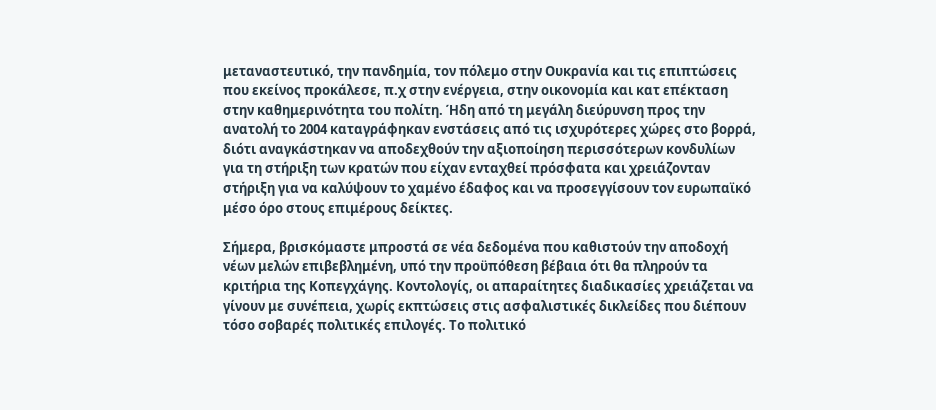μεταναστευτικό, την πανδημία, τον πόλεμο στην Ουκρανία και τις επιπτώσεις που εκείνος προκάλεσε, π.χ στην ενέργεια, στην οικονομία και κατ επέκταση στην καθημερινότητα του πολίτη. Ήδη από τη μεγάλη διεύρυνση προς την ανατολή το 2004 καταγράφηκαν ενστάσεις από τις ισχυρότερες χώρες στο βορρά, διότι αναγκάστηκαν να αποδεχθούν την αξιοποίηση περισσότερων κονδυλίων για τη στήριξη των κρατών που είχαν ενταχθεί πρόσφατα και χρειάζονταν στήριξη για να καλύψουν το χαμένο έδαφος και να προσεγγίσουν τον ευρωπαϊκό μέσο όρο στους επιμέρους δείκτες.

Σήμερα, βρισκόμαστε μπροστά σε νέα δεδομένα που καθιστούν την αποδοχή νέων μελών επιβεβλημένη, υπό την προϋπόθεση βέβαια ότι θα πληρούν τα κριτήρια της Κοπεγχάγης. Κοντολογίς, οι απαραίτητες διαδικασίες χρειάζεται να γίνουν με συνέπεια, χωρίς εκπτώσεις στις ασφαλιστικές δικλείδες που διέπουν τόσο σοβαρές πολιτικές επιλογές. Το πολιτικό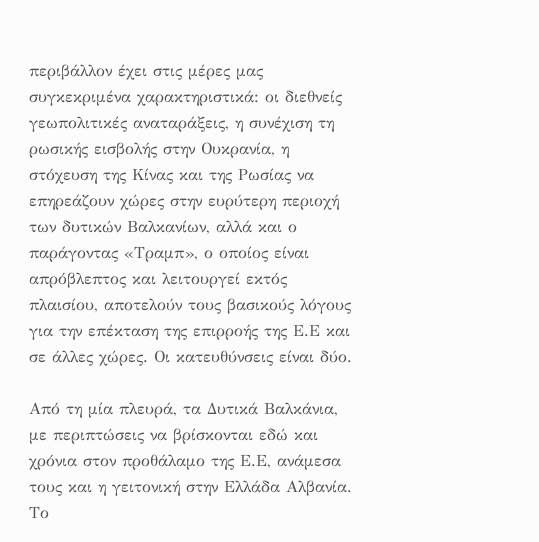περιβάλλον έχει στις μέρες μας συγκεκριμένα χαρακτηριστικά: οι διεθνείς γεωπολιτικές αναταράξεις, η συνέχιση τη ρωσικής εισβολής στην Ουκρανία, η στόχευση της Κίνας και της Ρωσίας να επηρεάζουν χώρες στην ευρύτερη περιοχή των δυτικών Βαλκανίων, αλλά και ο παράγοντας «Τραμπ», ο οποίος είναι απρόβλεπτος και λειτουργεί εκτός πλαισίου, αποτελούν τους βασικούς λόγους για την επέκταση της επιρροής της Ε.Ε και σε άλλες χώρες. Οι κατευθύνσεις είναι δύο.

Από τη μία πλευρά, τα Δυτικά Βαλκάνια, με περιπτώσεις να βρίσκονται εδώ και χρόνια στον προθάλαμο της Ε.Ε, ανάμεσα τους και η γειτονική στην Ελλάδα Αλβανία. Το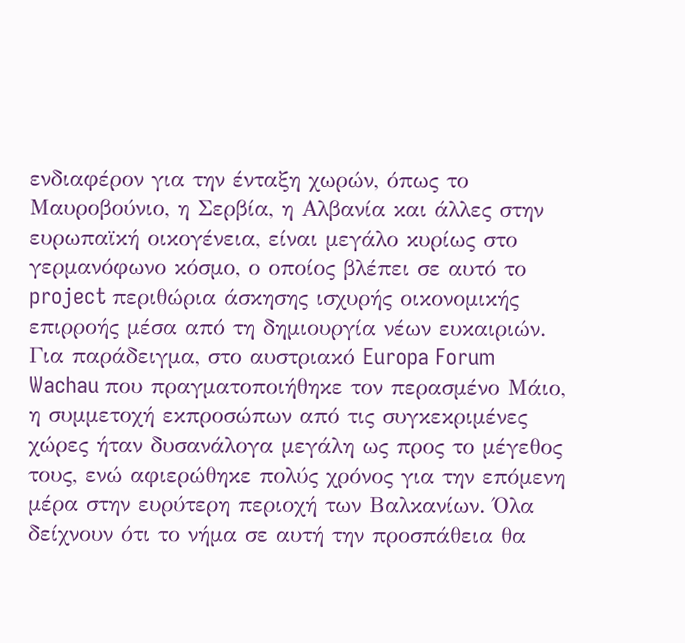ενδιαφέρον για την ένταξη χωρών, όπως το Μαυροβούνιο, η Σερβία, η Αλβανία και άλλες στην ευρωπαϊκή οικογένεια, είναι μεγάλο κυρίως στο γερμανόφωνο κόσμο, ο οποίος βλέπει σε αυτό το project περιθώρια άσκησης ισχυρής οικονομικής επιρροής μέσα από τη δημιουργία νέων ευκαιριών. Για παράδειγμα, στο αυστριακό Europa Forum Wachau που πραγματοποιήθηκε τον περασμένο Μάιο, η συμμετοχή εκπροσώπων από τις συγκεκριμένες χώρες ήταν δυσανάλογα μεγάλη ως προς το μέγεθος τους, ενώ αφιερώθηκε πολύς χρόνος για την επόμενη μέρα στην ευρύτερη περιοχή των Βαλκανίων. Όλα δείχνουν ότι το νήμα σε αυτή την προσπάθεια θα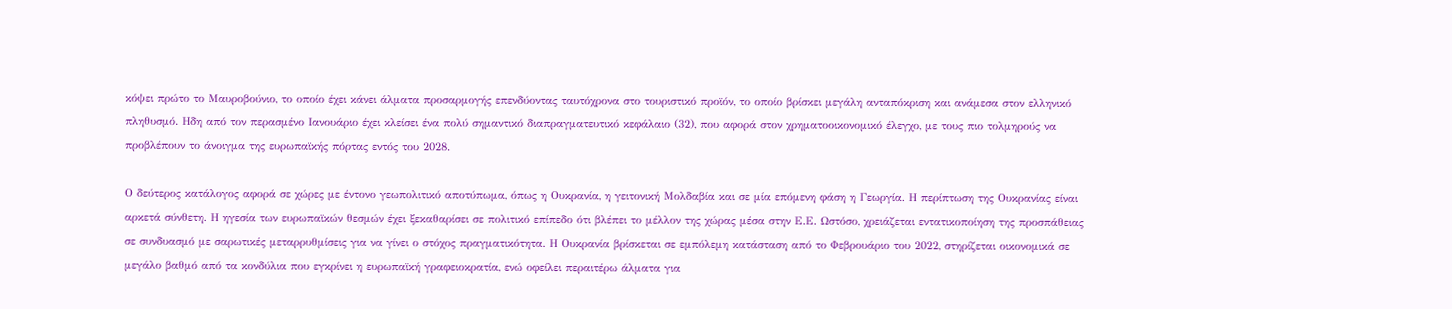κόψει πρώτο το Μαυροβούνιο, το οποίο έχει κάνει άλματα προσαρμογής επενδύοντας ταυτόχρονα στο τουριστικό προϊόν, το οποίο βρίσκει μεγάλη ανταπόκριση και ανάμεσα στον ελληνικό πληθυσμό. Ηδη από τον περασμένο Ιανουάριο έχει κλείσει ένα πολύ σημαντικό διαπραγματευτικό κεφάλαιο (32), που αφορά στον χρηματοοικονομικό έλεγχο, με τους πιο τολμηρούς να προβλέπουν το άνοιγμα της ευρωπαϊκής πόρτας εντός του 2028.

Ο δεύτερος κατάλογος αφορά σε χώρες με έντονο γεωπολιτικό αποτύπωμα, όπως η Ουκρανία, η γειτονική Μολδαβία και σε μία επόμενη φάση η Γεωργία. Η περίπτωση της Ουκρανίας είναι αρκετά σύνθετη. Η ηγεσία των ευρωπαϊκών θεσμών έχει ξεκαθαρίσει σε πολιτικό επίπεδο ότι βλέπει το μέλλον της χώρας μέσα στην Ε.Ε. Ωστόσο, χρειάζεται εντατικοποίηση της προσπάθειας σε συνδυασμό με σαρωτικές μεταρρυθμίσεις για να γίνει ο στόχος πραγματικότητα. Η Ουκρανία βρίσκεται σε εμπόλεμη κατάσταση από το Φεβρουάριο του 2022, στηρίζεται οικονομικά σε μεγάλο βαθμό από τα κονδύλια που εγκρίνει η ευρωπαϊκή γραφειοκρατία, ενώ οφείλει περαιτέρω άλματα για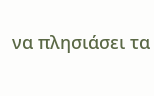να πλησιάσει τα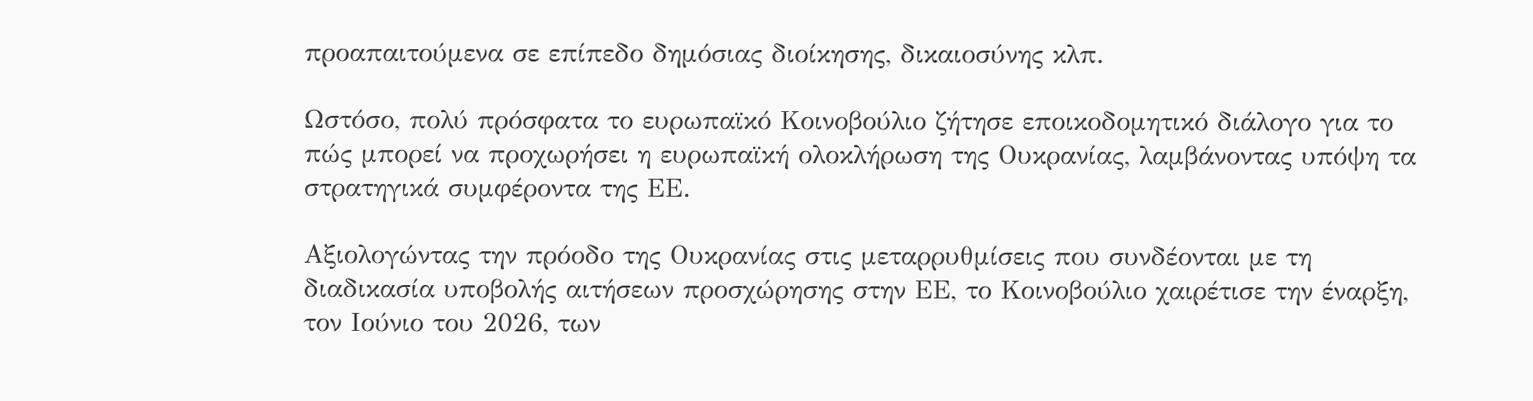προαπαιτούμενα σε επίπεδο δημόσιας διοίκησης, δικαιοσύνης κλπ.

Ωστόσο, πολύ πρόσφατα το ευρωπαϊκό Κοινοβούλιο ζήτησε εποικοδομητικό διάλογο για το πώς μπορεί να προχωρήσει η ευρωπαϊκή ολοκλήρωση της Ουκρανίας, λαμβάνοντας υπόψη τα στρατηγικά συμφέροντα της ΕΕ.

Αξιολογώντας την πρόοδο της Ουκρανίας στις μεταρρυθμίσεις που συνδέονται με τη διαδικασία υποβολής αιτήσεων προσχώρησης στην ΕΕ, το Κοινοβούλιο χαιρέτισε την έναρξη, τον Ιούνιο του 2026, των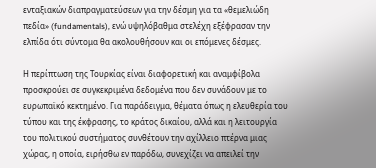ενταξιακών διαπραγματεύσεων για την δέσμη για τα «θεμελιώδη πεδία» (fundamentals), ενώ υψηλόβαθμα στελέχη εξέφρασαν την ελπίδα ότι σύντομα θα ακολουθήσουν και οι επόμενες δέσμες.

Η περίπτωση της Τουρκίας είναι διαφορετική και αναμφίβολα προσκρούει σε συγκεκριμένα δεδομένα που δεν συνάδουν με το ευρωπαϊκό κεκτημένο. Για παράδειγμα, θέματα όπως η ελευθερία του τύπου και της έκφρασης, το κράτος δικαίου, αλλά και η λειτουργία του πολιτικού συστήματος συνθέτουν την αχίλλειο πτέρνα μιας χώρας, η οποία, ειρήσθω εν παρόδω, συνεχίζει να απειλεί την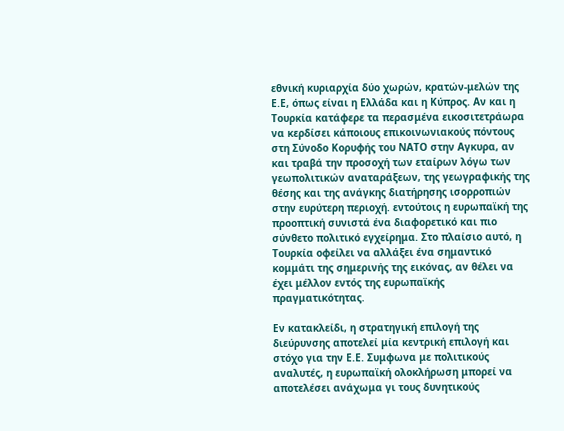εθνική κυριαρχία δύο χωρών, κρατών-μελών της Ε.Ε, όπως είναι η Ελλάδα και η Κύπρος. Αν και η Τουρκία κατάφερε τα περασμένα εικοσιτετράωρα να κερδίσει κάποιους επικοινωνιακούς πόντους στη Σύνοδο Κορυφής του ΝΑΤΟ στην Αγκυρα, αν και τραβά την προσοχή των εταίρων λόγω των γεωπολιτικών αναταράξεων, της γεωγραφικής της θέσης και της ανάγκης διατήρησης ισορροπιών στην ευρύτερη περιοχή. εντούτοις η ευρωπαϊκή της προοπτική συνιστά ένα διαφορετικό και πιο σύνθετο πολιτικό εγχείρημα. Στο πλαίσιο αυτό, η Τουρκία οφείλει να αλλάξει ένα σημαντικό κομμάτι της σημερινής της εικόνας, αν θέλει να έχει μέλλον εντός της ευρωπαϊκής πραγματικότητας.

Εν κατακλείδι, η στρατηγική επιλογή της διεύρυνσης αποτελεί μία κεντρική επιλογή και στόχο για την Ε.Ε. Συμφωνα με πολιτικούς αναλυτές, η ευρωπαϊκή ολοκλήρωση μπορεί να αποτελέσει ανάχωμα γι τους δυνητικούς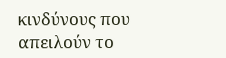κινδύνους που απειλούν το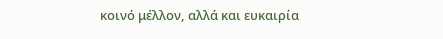κοινό μέλλον, αλλά και ευκαιρία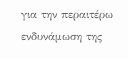για την περαιτέρω ενδυνάμωση της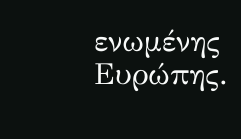ενωμένης Ευρώπης.